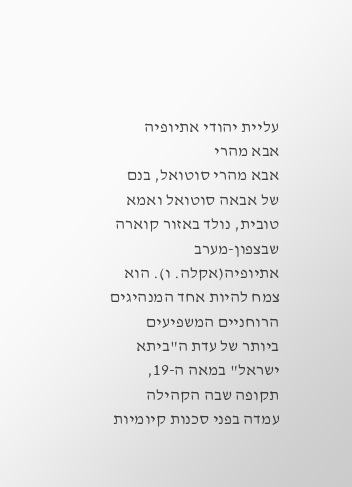עליית יהודי אתיופיה
אבא מהרי
אבא מהרי סוטואל, בנם של אבאה סוטואל ואמא טובית, נולד באזור קוארה שבצפון-מערב אתיופיה(אקלה. ו). הוא צמח להיות אחד המנהיגים הרוחניים המשפיעים ביותר של עדת ה"ביתא ישראל" במאה ה-19, תקופה שבה הקהילה עמדה בפני סכנות קיומיות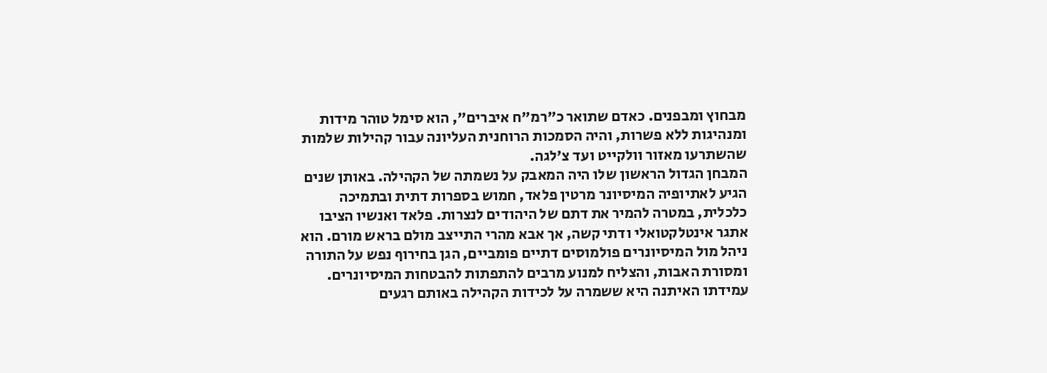מבחוץ ומבפנים. כאדם שתואר כ"רמ"ח איברים", הוא סימל טוהר מידות ומנהיגות ללא פשרות, והיה הסמכות הרוחנית העליונה עבור קהילות שלמות שהשתרעו מאזור וולקייט ועד צ'לגה.
המבחן הגדול הראשון שלו היה המאבק על נשמתה של הקהילה. באותן שנים הגיע לאתיופיה המיסיונר מרטין פלאד, חמוש בספרות דתית ובתמיכה כלכלית, במטרה להמיר את דתם של היהודים לנצרות. פלאד ואנשיו הציבו אתגר אינטלקטואלי ודתי קשה, אך אבא מהרי התייצב מולם בראש מורם. הוא ניהל מול המיסיונרים פולמוסים דתיים פומביים, הגן בחירוף נפש על התורה ומסורת האבות, והצליח למנוע מרבים להתפתות להבטחות המיסיונרים. עמידתו האיתנה היא ששמרה על לכידות הקהילה באותם רגעים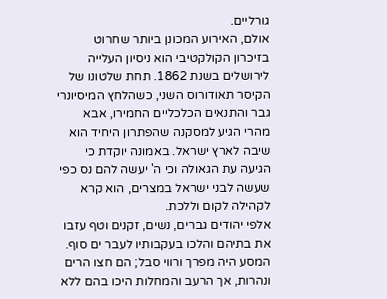גורליים.
אולם, האירוע המכונן ביותר שחרוט בזיכרון הקולקטיבי הוא ניסיון העלייה לירושלים בשנת 1862. תחת שלטונו של הקיסר תאודורוס השני, כשהלחץ המיסיונרי גבר והתנאים הכלכליים החמירו, אבא מהרי הגיע למסקנה שהפתרון היחיד הוא שיבה לארץ ישראל. באמונה יוקדת כי הגיעה עת הגאולה וכי ה' יעשה להם נס כפי שעשה לבני ישראל במצרים, הוא קרא לקהילה לקום וללכת.
אלפי יהודים גברים, נשים, זקנים וטף עזבו את בתיהם והלכו בעקבותיו לעבר ים סוף. המסע היה מפרך ורווי סבל; הם חצו הרים ונהרות, אך הרעב והמחלות היכו בהם ללא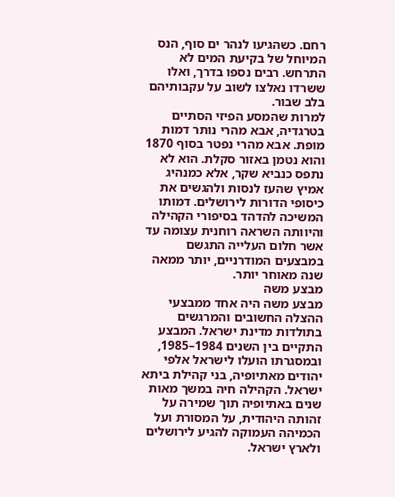רחם. כשהגיעו לנהר ים סוף, הנס המיוחל של בקיעת המים לא התרחש. רבים נספו בדרך, ואלו ששרדו נאלצו לשוב על עקבותיהם בלב שבור.
למרות שהמסע הפיזי הסתיים בטרגדיה, אבא מהרי נותר דמות מופת. אבא מהרי נפטר בסוף 1870 והוא נטמן באזור סקלת. הוא לא נתפס כנביא שקר, אלא כמנהיג אמיץ שהעז לנסות ולהגשים את כיסופי הדורות לירושלים. דמותו המשיכה להדהד בסיפורי הקהילה והיוותה השראה רוחנית עצומה עד אשר חלום העלייה התגשם במבצעים המודרניים, יותר ממאה שנה מאוחר יותר.
מבצע משה
מבצע משה היה אחד ממבצעי ההצלה החשובים והמרגשים בתולדות מדינת ישראל. המבצע התקיים בין השנים 1984–1985, ובמסגרתו הועלו לישראל אלפי יהודים מאתיופיה, בני קהילת ביתא ישראל. הקהילה חיה במשך מאות שנים באתיופיה תוך שמירה על זהותה היהודית, על המסורת ועל הכמיהה העמוקה להגיע לירושלים ולארץ ישראל.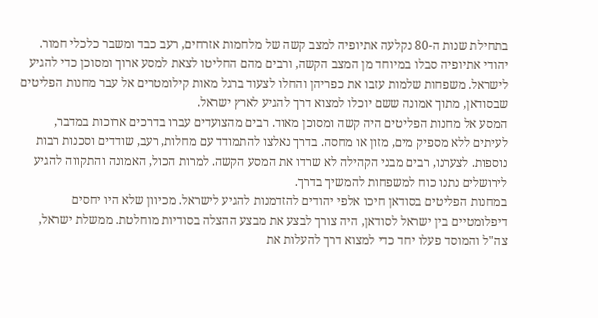בתחילת שנות ה-80 נקלעה אתיופיה למצב קשה של מלחמות אזרחים, רעב כבד ומשבר כלכלי חמור. יהודי אתיופיה סבלו במיוחד מן המצב הקשה, ורבים מהם החליטו לצאת למסע ארוך ומסוכן כדי להגיע לישראל. משפחות שלמות עזבו את כפריהן והחלו לצעוד ברגל מאות קילומטרים אל עבר מחנות הפליטים שבסודאן, מתוך אמונה ששם יוכלו למצוא דרך להגיע לארץ ישראל.
המסע אל מחנות הפליטים היה קשה ומסוכן מאוד. רבים מהצועדים עברו בדרכים ארוכות במדבר, לעיתים ללא מספיק מים, מזון או מחסה. בדרך נאלצו להתמודד עם מחלות, רעב, שודדים וסכנות רבות נוספות. לצערנו, רבים מבני הקהילה לא שרדו את המסע הקשה. למרות הכול, האמונה והתקווה להגיע לירושלים נתנו כוח למשפחות להמשיך בדרך.
במחנות הפליטים בסודאן חיכו אלפי יהודים להזדמנות להגיע לישראל. מכיוון שלא היו יחסים דיפלומטיים בין ישראל לסודאן, היה צורך לבצע את מבצע ההצלה בסודיות מוחלטת. ממשלת ישראל, צה"ל והמוסד פעלו יחד כדי למצוא דרך להעלות את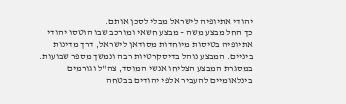יהודי אתיופיה לישראל מבלי לסכן אותם.
כך החל מבצע משה – מבצע חשאי ומורכב שבו הוטסו יהודי אתיופיה בטיסות מיוחדות מסודאן לישראל, דרך מדינות ביניים. המבצע נוהל בדיסקרטיות רבה ונמשך מספר שבועות. במסגרת המבצע הצליחו אנשי המוסד, צה"ל וגורמים בינלאומיים להעביר אלפי יהודים בבטחה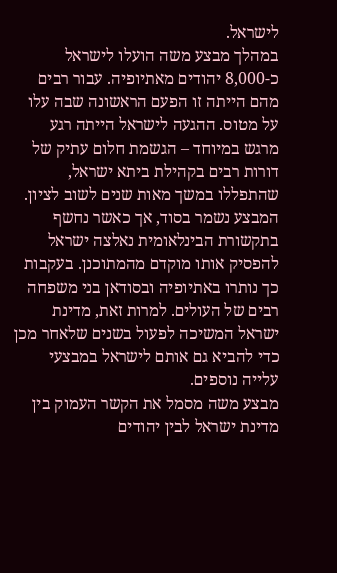לישראל.
במהלך מבצע משה הועלו לישראל כ-8,000 יהודים מאתיופיה. עבור רבים מהם הייתה זו הפעם הראשונה שבה עלו על מטוס. ההגעה לישראל הייתה רגע מרגש במיוחד – הגשמת חלום עתיק של דורות רבים בקהילת ביתא ישראל, שהתפללו במשך מאות שנים לשוב לציון.
המבצע נשמר בסוד, אך כאשר נחשף בתקשורת הבינלאומית נאלצה ישראל להפסיק אותו מוקדם מהמתוכנן. בעקבות כך נותרו באתיופיה ובסודאן בני משפחה רבים של העולים. למרות זאת, מדינת ישראל המשיכה לפעול בשנים שלאחר מכן כדי להביא גם אותם לישראל במבצעי עלייה נוספים.
מבצע משה מסמל את הקשר העמוק בין מדינת ישראל לבין יהודים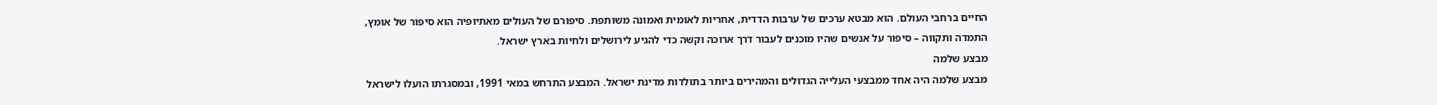החיים ברחבי העולם. הוא מבטא ערכים של ערבות הדדית, אחריות לאומית ואמונה משותפת. סיפורם של העולים מאתיופיה הוא סיפור של אומץ, התמדה ותקווה – סיפור על אנשים שהיו מוכנים לעבור דרך ארוכה וקשה כדי להגיע לירושלים ולחיות בארץ ישראל.
מבצע שלמה
מבצע שלמה היה אחד ממבצעי העלייה הגדולים והמהירים ביותר בתולדות מדינת ישראל. המבצע התרחש במאי 1991, ובמסגרתו הועלו לישראל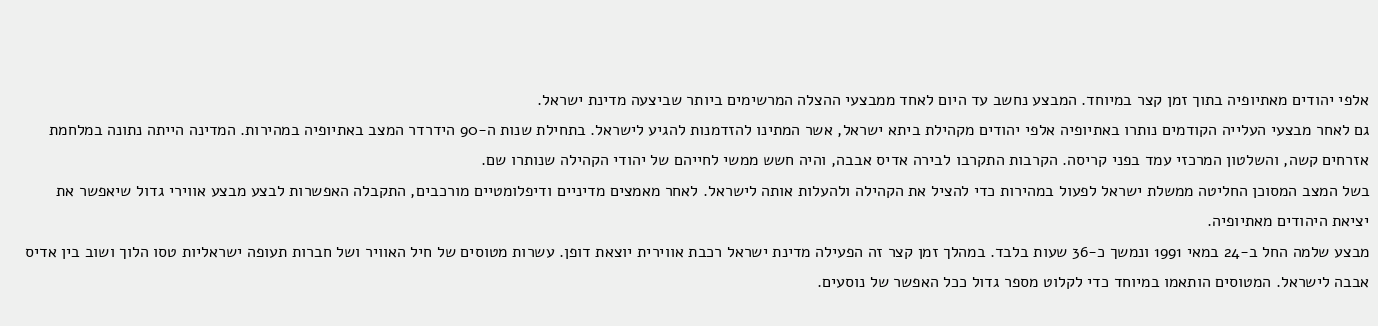אלפי יהודים מאתיופיה בתוך זמן קצר במיוחד. המבצע נחשב עד היום לאחד ממבצעי ההצלה המרשימים ביותר שביצעה מדינת ישראל.
גם לאחר מבצעי העלייה הקודמים נותרו באתיופיה אלפי יהודים מקהילת ביתא ישראל, אשר המתינו להזדמנות להגיע לישראל. בתחילת שנות ה-90 הידרדר המצב באתיופיה במהירות. המדינה הייתה נתונה במלחמת אזרחים קשה, והשלטון המרכזי עמד בפני קריסה. הקרבות התקרבו לבירה אדיס אבבה, והיה חשש ממשי לחייהם של יהודי הקהילה שנותרו שם.
בשל המצב המסוכן החליטה ממשלת ישראל לפעול במהירות כדי להציל את הקהילה ולהעלות אותה לישראל. לאחר מאמצים מדיניים ודיפלומטיים מורכבים, התקבלה האפשרות לבצע מבצע אווירי גדול שיאפשר את יציאת היהודים מאתיופיה.
מבצע שלמה החל ב-24 במאי 1991 ונמשך כ-36 שעות בלבד. במהלך זמן קצר זה הפעילה מדינת ישראל רכבת אווירית יוצאת דופן. עשרות מטוסים של חיל האוויר ושל חברות תעופה ישראליות טסו הלוך ושוב בין אדיס אבבה לישראל. המטוסים הותאמו במיוחד כדי לקלוט מספר גדול ככל האפשר של נוסעים.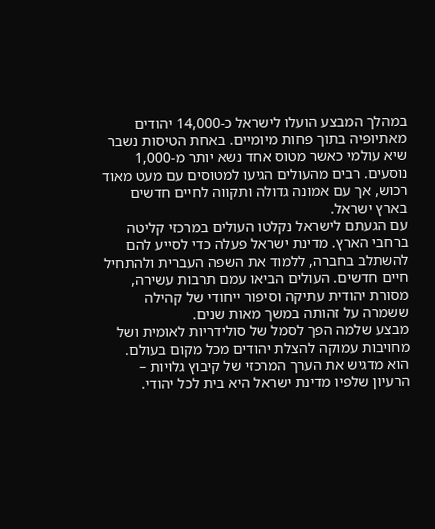במהלך המבצע הועלו לישראל כ-14,000 יהודים מאתיופיה בתוך פחות מיומיים. באחת הטיסות נשבר שיא עולמי כאשר מטוס אחד נשא יותר מ-1,000 נוסעים. רבים מהעולים הגיעו למטוסים עם מעט מאוד רכוש, אך עם אמונה גדולה ותקווה לחיים חדשים בארץ ישראל.
עם הגעתם לישראל נקלטו העולים במרכזי קליטה ברחבי הארץ. מדינת ישראל פעלה כדי לסייע להם להשתלב בחברה, ללמוד את השפה העברית ולהתחיל חיים חדשים. העולים הביאו עמם תרבות עשירה, מסורת יהודית עתיקה וסיפור ייחודי של קהילה ששמרה על זהותה במשך מאות שנים.
מבצע שלמה הפך לסמל של סולידריות לאומית ושל מחויבות עמוקה להצלת יהודים מכל מקום בעולם. הוא מדגיש את הערך המרכזי של קיבוץ גלויות – הרעיון שלפיו מדינת ישראל היא בית לכל יהודי.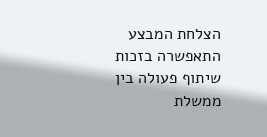הצלחת המבצע התאפשרה בזכות שיתוף פעולה בין ממשלת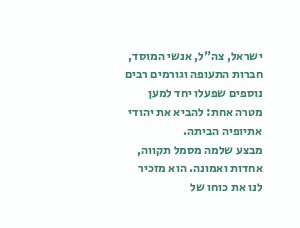ישראל, צה"ל, אנשי המוסד, חברות התעופה וגורמים רבים נוספים שפעלו יחד למען מטרה אחת: להביא את יהודי אתיופיה הביתה.
מבצע שלמה מסמל תקווה, אחדות ואמונה. הוא מזכיר לנו את כוחו של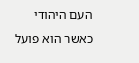העם היהודי כאשר הוא פועל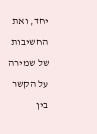יחד, ואת החשיבות של שמירה על הקשר בין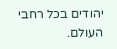יהודים בכל רחבי העולם.